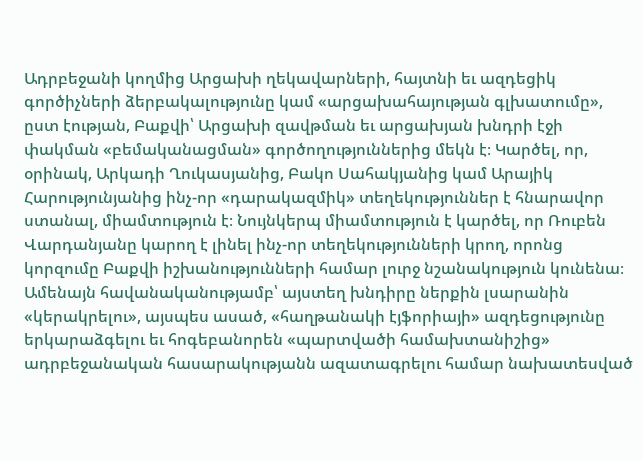Ադրբեջանի կողմից Արցախի ղեկավարների, հայտնի եւ ազդեցիկ գործիչների ձերբակալությունը կամ «արցախահայության գլխատումը», ըստ էության, Բաքվի՝ Արցախի զավթման եւ արցախյան խնդրի էջի փակման «բեմականացման» գործողություններից մեկն է։ Կարծել, որ, օրինակ, Արկադի Ղուկասյանից, Բակո Սահակյանից կամ Արայիկ Հարությունյանից ինչ-որ «դարակազմիկ» տեղեկություններ է հնարավոր ստանալ, միամտություն է։ Նույնկերպ միամտություն է կարծել, որ Ռուբեն Վարդանյանը կարող է լինել ինչ-որ տեղեկությունների կրող, որոնց կորզումը Բաքվի իշխանությունների համար լուրջ նշանակություն կունենա։
Ամենայն հավանականությամբ՝ այստեղ խնդիրը ներքին լսարանին «կերակրելու», այսպես ասած, «հաղթանակի էյֆորիայի» ազդեցությունը երկարաձգելու եւ հոգեբանորեն «պարտվածի համախտանիշից» ադրբեջանական հասարակությանն ազատագրելու համար նախատեսված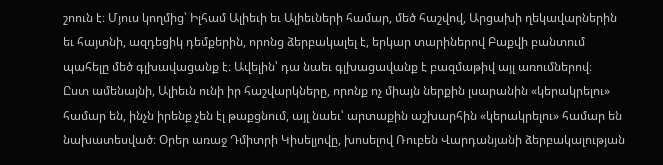շոուն է։ Մյուս կողմից՝ Իլհամ Ալիեւի եւ Ալիեւների համար, մեծ հաշվով, Արցախի ղեկավարներին եւ հայտնի, ազդեցիկ դեմքերին, որոնց ձերբակալել է, երկար տարիներով Բաքվի բանտում պահելը մեծ գլխավացանք է։ Ավելին՝ դա նաեւ գլխացավանք է բազմաթիվ այլ առումներով։
Ըստ ամենայնի, Ալիեւն ունի իր հաշվարկները, որոնք ոչ միայն ներքին լսարանին «կերակրելու» համար են, ինչն իրենք չեն էլ թաքցնում, այլ նաեւ՝ արտաքին աշխարհին «կերակրելու» համար են նախատեսված։ Օրեր առաջ Դմիտրի Կիսելյովը, խոսելով Ռուբեն Վարդանյանի ձերբակալության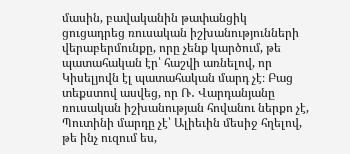մասին, բավականին թափանցիկ ցուցադրեց ռուսական իշխանությունների վերաբերմունքը, որը չենք կարծում, թե պատահական էր՝ հաշվի առնելով, որ Կիսելյովն էլ պատահական մարդ չէ։ Բաց տեքստով ասվեց, որ Ռ․ Վարդանյանը ռուսական իշխանության հովանու ներքո չէ, Պուտինի մարդը չէ՝ Ալիեւին մեսիջ հղելով, թե ինչ ուզում ես,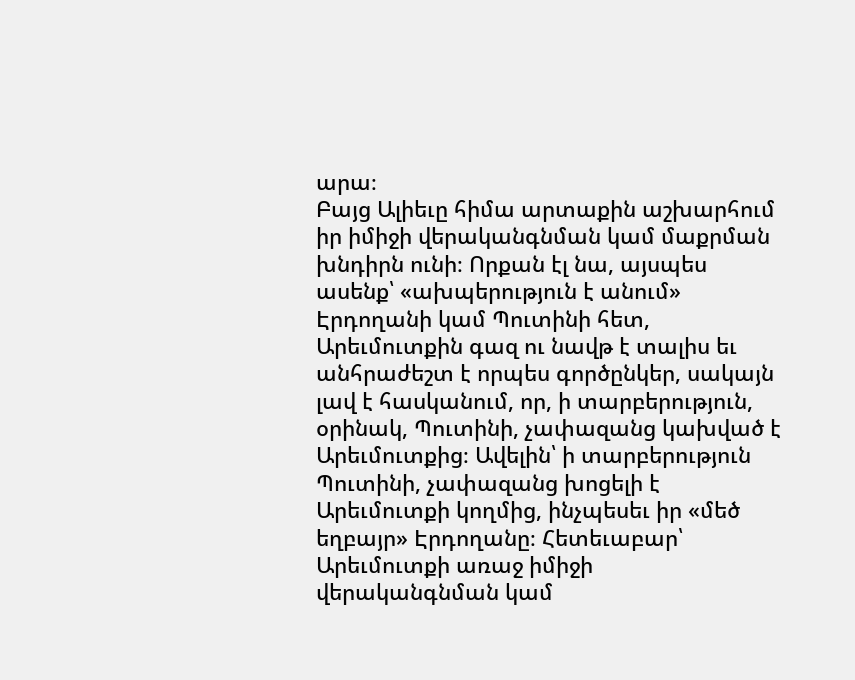արա։
Բայց Ալիեւը հիմա արտաքին աշխարհում իր իմիջի վերականգնման կամ մաքրման խնդիրն ունի։ Որքան էլ նա, այսպես ասենք՝ «ախպերություն է անում» Էրդողանի կամ Պուտինի հետ, Արեւմուտքին գազ ու նավթ է տալիս եւ անհրաժեշտ է որպես գործընկեր, սակայն լավ է հասկանում, որ, ի տարբերություն, օրինակ, Պուտինի, չափազանց կախված է Արեւմուտքից։ Ավելին՝ ի տարբերություն Պուտինի, չափազանց խոցելի է Արեւմուտքի կողմից, ինչպեսեւ իր «մեծ եղբայր» Էրդողանը։ Հետեւաբար՝ Արեւմուտքի առաջ իմիջի վերականգնման կամ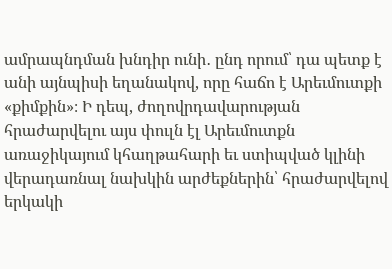ամրապնդման խնդիր ունի․ ընդ որում՝ դա պետք է անի այնպիսի եղանակով, որը հաճո է Արեւմուտքի «քիմքին»։ Ի դեպ, ժողովրդավարության հրաժարվելու այս փուլն էլ Արեւմուտքն առաջիկայում կհաղթահարի եւ ստիպված կլինի վերադառնալ նախկին արժեքներին՝ հրաժարվելով երկակի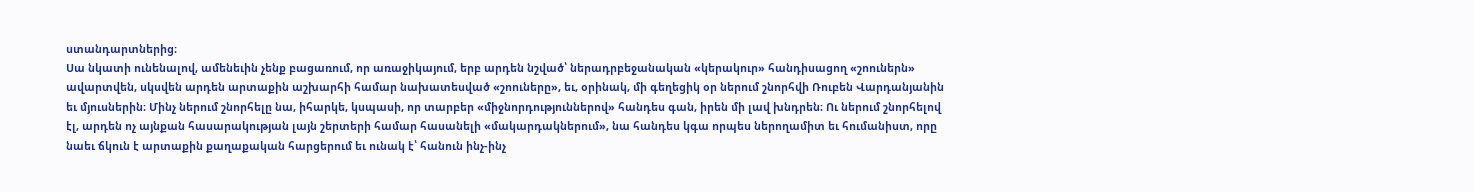ստանդարտներից։
Սա նկատի ունենալով, ամենեւին չենք բացառում, որ առաջիկայում, երբ արդեն նշված՝ ներադրբեջանական «կերակուր» հանդիսացող «շոուներն» ավարտվեն, սկսվեն արդեն արտաքին աշխարհի համար նախատեսված «շոուները», եւ, օրինակ, մի գեղեցիկ օր ներում շնորհվի Ռուբեն Վարդանյանին եւ մյուսներին։ Մինչ ներում շնորհելը նա, իհարկե, կսպասի, որ տարբեր «միջնորդություններով» հանդես գան, իրեն մի լավ խնդրեն։ Ու ներում շնորհելով էլ, արդեն ոչ այնքան հասարակության լայն շերտերի համար հասանելի «մակարդակներում», նա հանդես կգա որպես ներողամիտ եւ հումանիստ, որը նաեւ ճկուն է արտաքին քաղաքական հարցերում եւ ունակ է՝ հանուն ինչ-ինչ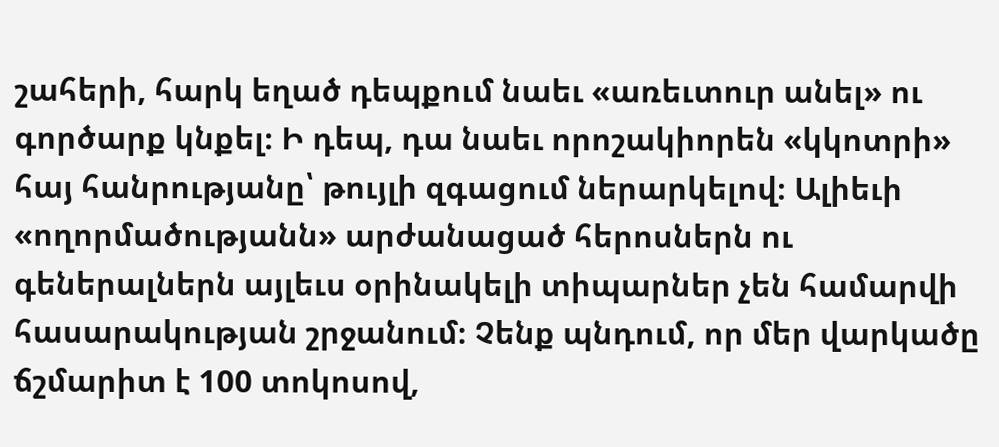շահերի, հարկ եղած դեպքում նաեւ «առեւտուր անել» ու գործարք կնքել։ Ի դեպ, դա նաեւ որոշակիորեն «կկոտրի» հայ հանրությանը՝ թույլի զգացում ներարկելով։ Ալիեւի «ողորմածությանն» արժանացած հերոսներն ու գեներալներն այլեւս օրինակելի տիպարներ չեն համարվի հասարակության շրջանում։ Չենք պնդում, որ մեր վարկածը ճշմարիտ է 100 տոկոսով,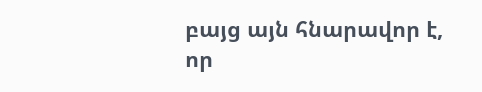բայց այն հնարավոր է, որ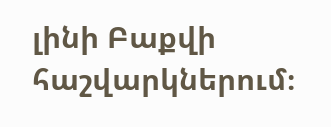լինի Բաքվի հաշվարկներում։